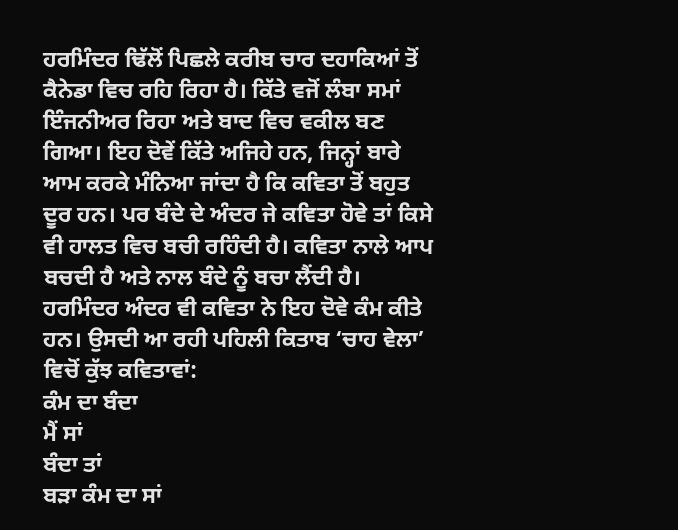ਹਰਮਿੰਦਰ ਢਿੱਲੋਂ ਪਿਛਲੇ ਕਰੀਬ ਚਾਰ ਦਹਾਕਿਆਂ ਤੋਂ ਕੈਨੇਡਾ ਵਿਚ ਰਹਿ ਰਿਹਾ ਹੈ। ਕਿੱਤੇ ਵਜੋਂ ਲੰਬਾ ਸਮਾਂ ਇੰਜਨੀਅਰ ਰਿਹਾ ਅਤੇ ਬਾਦ ਵਿਚ ਵਕੀਲ ਬਣ ਗਿਆ। ਇਹ ਦੋਵੇਂ ਕਿੱਤੇ ਅਜਿਹੇ ਹਨ, ਜਿਨ੍ਹਾਂ ਬਾਰੇ ਆਮ ਕਰਕੇ ਮੰਨਿਆ ਜਾਂਦਾ ਹੈ ਕਿ ਕਵਿਤਾ ਤੋਂ ਬਹੁਤ ਦੂਰ ਹਨ। ਪਰ ਬੰਦੇ ਦੇ ਅੰਦਰ ਜੇ ਕਵਿਤਾ ਹੋਵੇ ਤਾਂ ਕਿਸੇ ਵੀ ਹਾਲਤ ਵਿਚ ਬਚੀ ਰਹਿੰਦੀ ਹੈ। ਕਵਿਤਾ ਨਾਲੇ ਆਪ ਬਚਦੀ ਹੈ ਅਤੇ ਨਾਲ ਬੰਦੇ ਨੂੰ ਬਚਾ ਲੈਂਦੀ ਹੈ। ਹਰਮਿੰਦਰ ਅੰਦਰ ਵੀ ਕਵਿਤਾ ਨੇ ਇਹ ਦੋਵੇ ਕੰਮ ਕੀਤੇ ਹਨ। ਉਸਦੀ ਆ ਰਹੀ ਪਹਿਲੀ ਕਿਤਾਬ ‘ਚਾਹ ਵੇਲਾ’ ਵਿਚੋਂ ਕੁੱਝ ਕਵਿਤਾਵਾਂ:
ਕੰਮ ਦਾ ਬੰਦਾ
ਮੈਂ ਸਾਂ
ਬੰਦਾ ਤਾਂ
ਬੜਾ ਕੰਮ ਦਾ ਸਾਂ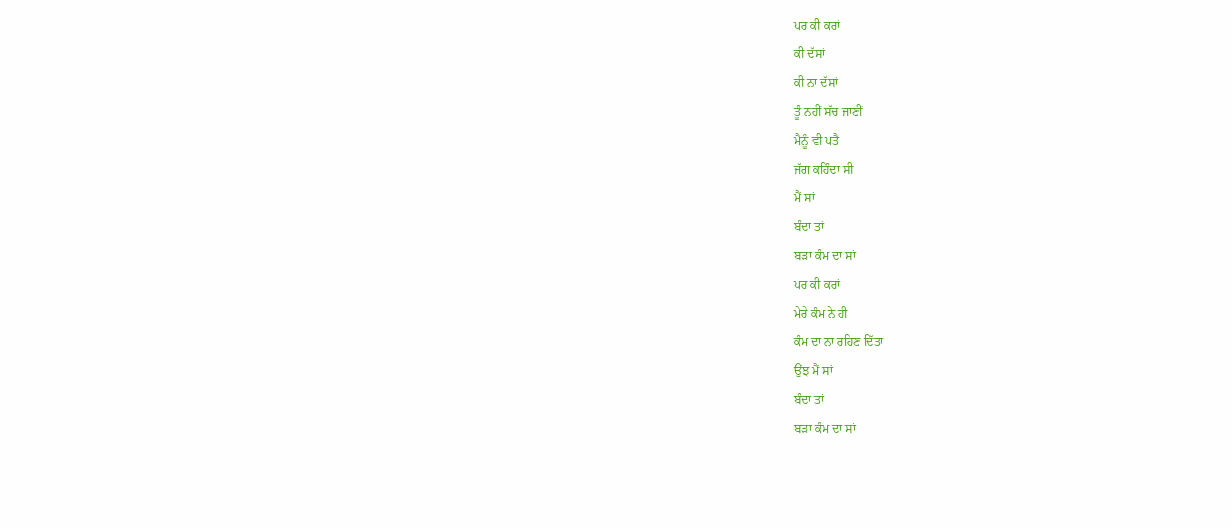ਪਰ ਕੀ ਕਰਾਂ
ਕੀ ਦੱਸਾਂ
ਕੀ ਨਾ ਦੱਸਾਂ
ਤੂੰ ਨਹੀਂ ਸੱਚ ਜਾਣੀਂ
ਮੈਨੂੰ ਵੀ ਪਤੈ
ਜੱਗ ਕਹਿੰਦਾ ਸੀ
ਮੈਂ ਸਾਂ
ਬੰਦਾ ਤਾਂ
ਬੜਾ ਕੰਮ ਦਾ ਸਾਂ
ਪਰ ਕੀ ਕਰਾਂ
ਮੇਰੇ ਕੰਮ ਨੇ ਹੀ
ਕੰਮ ਦਾ ਨਾ ਰਹਿਣ ਦਿੱਤਾ
ਉਂਝ ਮੈਂ ਸਾਂ
ਬੰਦਾ ਤਾਂ
ਬੜਾ ਕੰਮ ਦਾ ਸਾਂ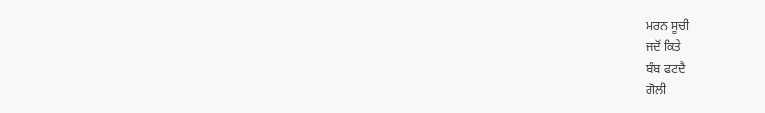ਮਰਨ ਸੂਚੀ
ਜਦੋਂ ਕਿਤੇ
ਬੰਬ ਫਟਦੈ
ਗੋਲੀ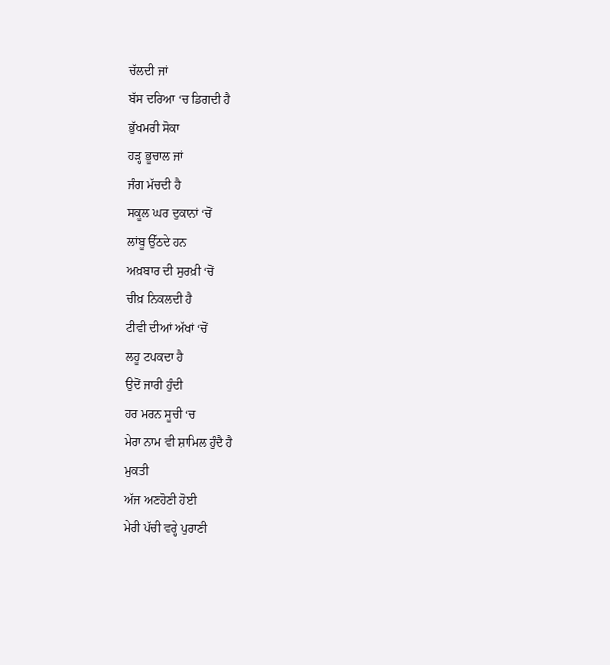ਚੱਲਦੀ ਜਾਂ
ਬੱਸ ਦਰਿਆ ‘ਚ ਡਿਗਦੀ ਹੈ
ਭੁੱਖਮਰੀ ਸੋਕਾ
ਹੜ੍ਹ ਭੂਚਾਲ ਜਾਂ
ਜੰਗ ਮੱਚਦੀ ਹੈ
ਸਕੂਲ ਘਰ ਦੁਕਾਨਾਂ ‘ਚੋਂ
ਲਾਂਬੂ ਉੱਠਦੇ ਹਨ
ਅਖ਼ਬਾਰ ਦੀ ਸੁਰਖ਼ੀ ‘ਚੋਂ
ਚੀਖ਼ ਨਿਕਲਦੀ ਹੈ
ਟੀਵੀ ਦੀਆਂ ਅੱਖਾਂ ‘ਚੋਂ
ਲਹੂ ਟਪਕਦਾ ਹੈ
ਉਦੋਂ ਜਾਰੀ ਹੁੰਦੀ
ਹਰ ਮਰਨ ਸੂਚੀ ‘ਚ
ਮੇਰਾ ਨਾਮ ਵੀ ਸ਼ਾਮਿਲ ਹੁੰਦੈ ਹੈ
ਮੁਕਤੀ
ਅੱਜ ਅਣਹੋਣੀ ਹੋਈ
ਮੇਰੀ ਪੱਚੀ ਵਰ੍ਹੇ ਪੁਰਾਣੀ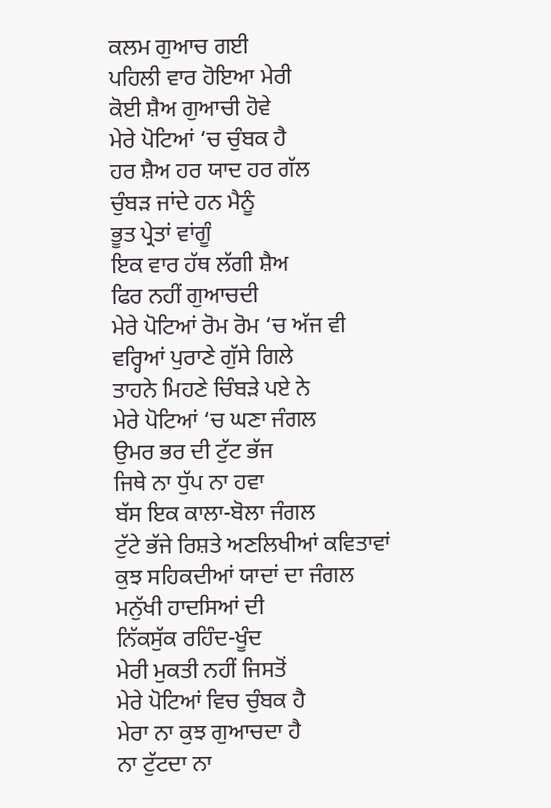ਕਲਮ ਗੁਆਚ ਗਈ
ਪਹਿਲੀ ਵਾਰ ਹੋਇਆ ਮੇਰੀ
ਕੋਈ ਸ਼ੈਅ ਗੁਆਚੀ ਹੋਵੇ
ਮੇਰੇ ਪੋਟਿਆਂ ‘ਚ ਚੁੰਬਕ ਹੈ
ਹਰ ਸ਼ੈਅ ਹਰ ਯਾਦ ਹਰ ਗੱਲ
ਚੁੰਬੜ ਜਾਂਦੇ ਹਨ ਮੈਨੂੰ
ਭੂਤ ਪ੍ਰੇਤਾਂ ਵਾਂਗੂੰ
ਇਕ ਵਾਰ ਹੱਥ ਲੱਗੀ ਸ਼ੈਅ
ਫਿਰ ਨਹੀਂ ਗੁਆਚਦੀ
ਮੇਰੇ ਪੋਟਿਆਂ ਰੋਮ ਰੋਮ ‘ਚ ਅੱਜ ਵੀ
ਵਰ੍ਹਿਆਂ ਪੁਰਾਣੇ ਗੁੱਸੇ ਗਿਲੇ
ਤਾਹਨੇ ਮਿਹਣੇ ਚਿੰਬੜੇ ਪਏ ਨੇ
ਮੇਰੇ ਪੋਟਿਆਂ ‘ਚ ਘਣਾ ਜੰਗਲ
ਉਮਰ ਭਰ ਦੀ ਟੁੱਟ ਭੱਜ
ਜਿਥੇ ਨਾ ਧੁੱਪ ਨਾ ਹਵਾ
ਬੱਸ ਇਕ ਕਾਲਾ-ਬੋਲਾ ਜੰਗਲ
ਟੁੱਟੇ ਭੱਜੇ ਰਿਸ਼ਤੇ ਅਣਲਿਖੀਆਂ ਕਵਿਤਾਵਾਂ
ਕੁਝ ਸਹਿਕਦੀਆਂ ਯਾਦਾਂ ਦਾ ਜੰਗਲ
ਮਨੁੱਖੀ ਹਾਦਸਿਆਂ ਦੀ
ਨਿੱਕਸੁੱਕ ਰਹਿੰਦ-ਖੂੰਦ
ਮੇਰੀ ਮੁਕਤੀ ਨਹੀਂ ਜਿਸਤੋਂ
ਮੇਰੇ ਪੋਟਿਆਂ ਵਿਚ ਚੁੰਬਕ ਹੈ
ਮੇਰਾ ਨਾ ਕੁਝ ਗੁਆਚਦਾ ਹੈ
ਨਾ ਟੁੱਟਦਾ ਨਾ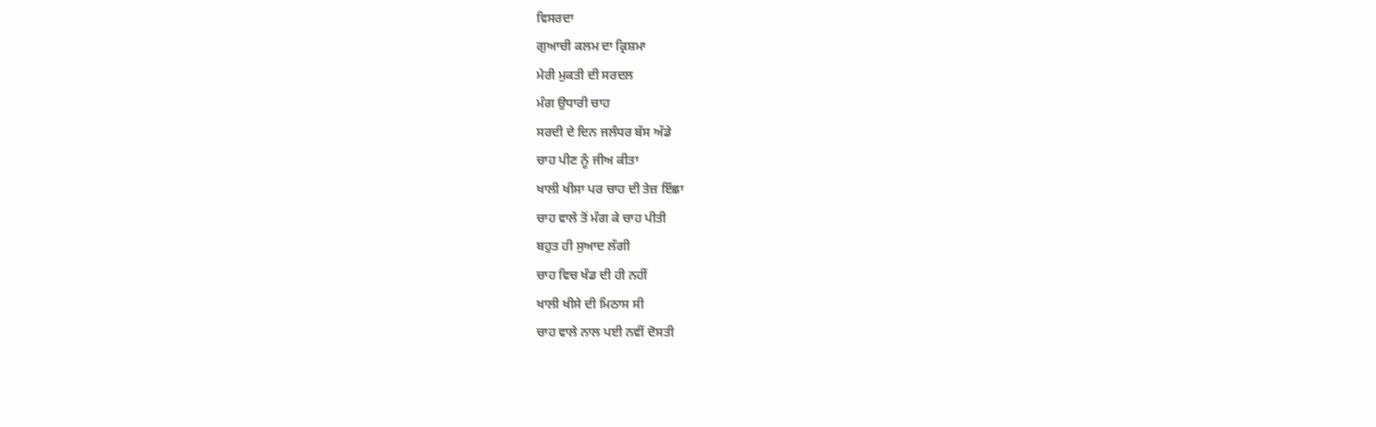ਵਿਸਰਦਾ
ਗੁਆਚੀ ਕਲਮ ਦਾ ਕ੍ਰਿਸ਼ਮਾ
ਮੇਰੀ ਮੁਕਤੀ ਦੀ ਸਰਦਲ
ਮੰਗ ਉਧਾਰੀ ਚਾਹ
ਸਰਦੀ ਦੇ ਦਿਨ ਜਲੰਧਰ ਬੱਸ ਅੱਡੇ
ਚਾਹ ਪੀਣ ਨੂੰ ਜੀਅ ਕੀਤਾ
ਖਾਲੀ ਖੀਸਾ ਪਰ ਚਾਹ ਦੀ ਤੇਜ਼ ਇੱਛਾ
ਚਾਹ ਵਾਲੇ ਤੋਂ ਮੰਗ ਕੇ ਚਾਹ ਪੀਤੀ
ਬਹੁਤ ਹੀ ਸੁਆਦ ਲੱਗੀ
ਚਾਹ ਵਿਚ ਖੰਡ ਦੀ ਹੀ ਨਹੀਂ
ਖਾਲੀ ਖੀਸੇ ਦੀ ਮਿਠਾਸ ਸੀ
ਚਾਹ ਵਾਲੇ ਨਾਲ ਪਈ ਨਵੀਂ ਦੋਸਤੀ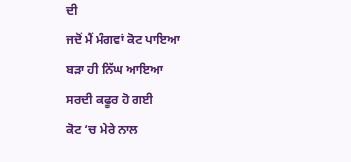ਦੀ
ਜਦੋਂ ਮੈਂ ਮੰਗਵਾਂ ਕੋਟ ਪਾਇਆ
ਬੜਾ ਹੀ ਨਿੱਘ ਆਇਆ
ਸਰਦੀ ਕਫੂਰ ਹੋ ਗਈ
ਕੋਟ ‘ਚ ਮੇਰੇ ਨਾਲ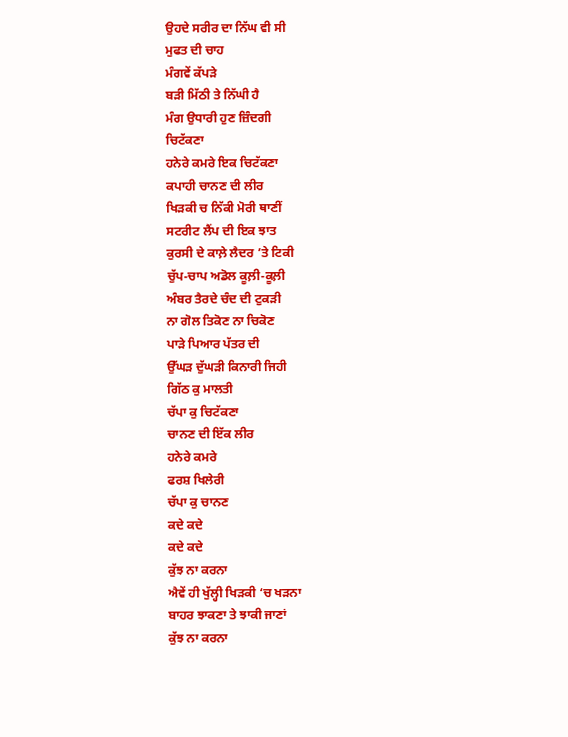ਉਹਦੇ ਸਰੀਰ ਦਾ ਨਿੱਘ ਵੀ ਸੀ
ਮੁਫਤ ਦੀ ਚਾਹ
ਮੰਗਵੇਂ ਕੱਪੜੇ
ਬੜੀ ਮਿੱਠੀ ਤੇ ਨਿੱਘੀ ਹੈ
ਮੰਗ ਉਧਾਰੀ ਹੁਣ ਜ਼ਿੰਦਗੀ
ਚਿਟੱਕਣਾ
ਹਨੇਰੇ ਕਮਰੇ ਇਕ ਚਿਟੱਕਣਾ
ਕਪਾਹੀ ਚਾਨਣ ਦੀ ਲੀਰ
ਖਿੜਕੀ ਚ ਨਿੱਕੀ ਮੋਰੀ ਥਾਣੀਂ
ਸਟਰੀਟ ਲੈਂਪ ਦੀ ਇਕ ਝਾਤ
ਕੁਰਸੀ ਦੇ ਕਾਲ਼ੇ ਲੈਦਰ ’ਤੇ ਟਿਕੀ
ਚੁੱਪ-ਚਾਪ ਅਡੋਲ ਕੂਲ਼ੀ-ਕੂਲ਼ੀ
ਅੰਬਰ ਤੈਰਦੇ ਚੰਦ ਦੀ ਟੁਕੜੀ
ਨਾ ਗੋਲ ਤਿਕੋਣ ਨਾ ਚਿਕੋਣ
ਪਾੜੇ ਪਿਆਰ ਪੱਤਰ ਦੀ
ਉੱਘੜ ਦੁੱਘੜੀ ਕਿਨਾਰੀ ਜਿਹੀ
ਗਿੱਠ ਕੁ ਮਾਲਤੀ
ਚੱਪਾ ਕੁ ਚਿਟੱਕਣਾ
ਚਾਨਣ ਦੀ ਇੱਕ ਲੀਰ
ਹਨੇਰੇ ਕਮਰੇ
ਫਰਸ਼ ਖਿਲੇਰੀ
ਚੱਪਾ ਕੁ ਚਾਨਣ
ਕਦੇ ਕਦੇ
ਕਦੇ ਕਦੇ
ਕੁੱਝ ਨਾ ਕਰਨਾ
ਐਵੇਂ ਹੀ ਖੁੱਲ੍ਹੀ ਖਿੜਕੀ ‘ਚ ਖੜਨਾ
ਬਾਹਰ ਝਾਕਣਾ ਤੇ ਝਾਕੀ ਜਾਣਾਂ
ਕੁੱਝ ਨਾ ਕਰਨਾ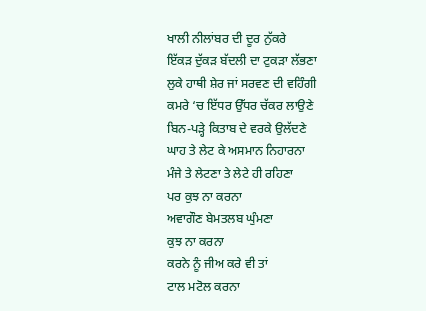ਖਾਲੀ ਨੀਲਾਂਬਰ ਦੀ ਦੂਰ ਨੁੱਕਰੇ
ਇੱਕੜ ਦੁੱਕੜ ਬੱਦਲੀ ਦਾ ਟੁਕੜਾ ਲੱਭਣਾ
ਲੁਕੇ ਹਾਥੀ ਸ਼ੇਰ ਜਾਂ ਸਰਵਣ ਦੀ ਵਹਿੰਗੀ
ਕਮਰੇ ‘ਚ ਇੱਧਰ ਉੱਧਰ ਚੱਕਰ ਲਾਉਣੇ
ਬਿਨ-ਪੜ੍ਹੇ ਕਿਤਾਬ ਦੇ ਵਰਕੇ ਉਲੱਦਣੇ
ਘਾਹ ਤੇ ਲੇਟ ਕੇ ਅਸਮਾਨ ਨਿਹਾਰਨਾ
ਮੰਜੇ ਤੇ ਲੇਟਣਾ ਤੇ ਲੇਟੇ ਹੀ ਰਹਿਣਾ
ਪਰ ਕੁਝ ਨਾ ਕਰਨਾ
ਅਵਾਗੌਣ ਬੇਮਤਲਬ ਘੁੰਮਣਾ
ਕੁਝ ਨਾ ਕਰਨਾ
ਕਰਨੇ ਨੂੰ ਜੀਅ ਕਰੇ ਵੀ ਤਾਂ
ਟਾਲ ਮਟੋਲ ਕਰਨਾ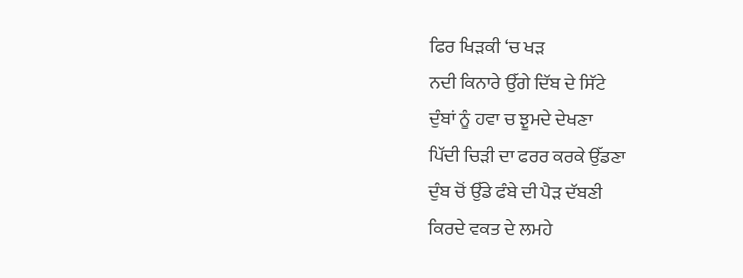ਫਿਰ ਖਿੜਕੀ ‘ਚ ਖੜ
ਨਦੀ ਕਿਨਾਰੇ ਉੱਗੇ ਦਿੱਬ ਦੇ ਸਿੱਟੇ
ਦੁੰਬਾਂ ਨੂੰ ਹਵਾ ਚ ਝੂਮਦੇ ਦੇਖਣਾ
ਪਿੱਦੀ ਚਿੜੀ ਦਾ ਫਰਰ ਕਰਕੇ ਉੱਡਣਾ
ਦੁੰਬ ਚੋਂ ਉੱਡੇ ਫੰਬੇ ਦੀ ਪੈੜ ਦੱਬਣੀ
ਕਿਰਦੇ ਵਕਤ ਦੇ ਲਮਹੇ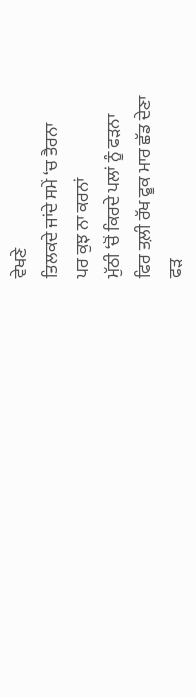ਵੇਖਣੇ
ਤਿਲਕਦੇ ਜਾਂਦੇ ਸਮੇਂ ‘ਚ ਤੈਰਨਾ
ਪਰ ਕੁਝ ਨਾ ਕਰਨਾਂ
ਮੁੱਠੀ ‘ਚੋਂ ਕਿਰਦੇ ਪਲਾਂ ਨੂੰ ਫੜਨਾ
ਫਿਰ ਤਲ਼ੀ ਰੱਖ ਫੂਕ ਮਾਰ ਛੱਡ ਦੇਣਾ
ਫੜ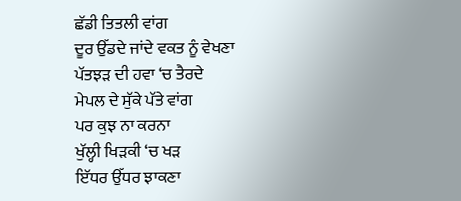ਛੱਡੀ ਤਿਤਲੀ ਵਾਂਗ
ਦੂਰ ਉੱਡਦੇ ਜਾਂਦੇ ਵਕਤ ਨੂੰ ਵੇਖਣਾ
ਪੱਤਝੜ ਦੀ ਹਵਾ ‘ਚ ਤੈਰਦੇ
ਮੇਪਲ ਦੇ ਸੁੱਕੇ ਪੱਤੇ ਵਾਂਗ
ਪਰ ਕੁਝ ਨਾ ਕਰਨਾ
ਖੁੱਲ੍ਹੀ ਖਿੜਕੀ ‘ਚ ਖੜ
ਇੱਧਰ ਉੱਧਰ ਝਾਕਣਾ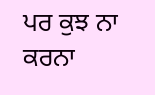ਪਰ ਕੁਝ ਨਾ ਕਰਨਾ